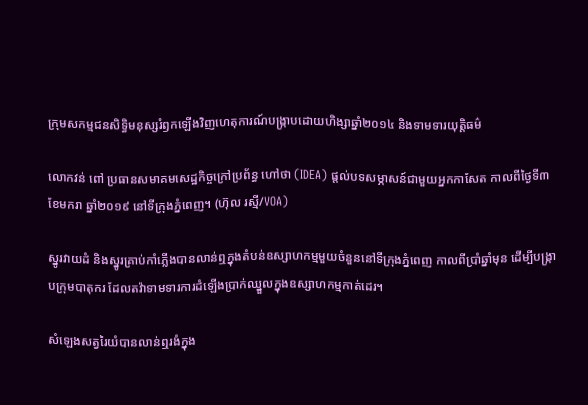ក្រុមសកម្មជនសិទ្ធិមនុស្សរំឭកឡើងវិញហេតុការណ៍បង្រ្កាបដោយហិង្សាឆ្នាំ២០១៤ និងទាមទារយុត្តិធម៌

លោកវន់ ពៅ ប្រធានសមាគមសេដ្ឋកិច្ចក្រៅប្រព័ន្ធ ហៅថា (IDEA) ផ្តល់បទសម្ភាសន៍ជាមួយអ្នកកាសែត កាលពីថ្ងៃទី៣ ខែមករា ឆ្នាំ២០១៩ នៅទីក្រុងភ្នំពេញ។ (ហ៊ុល រស្មី/VOA)

ស្នូរវាយដំ និងស្នូរគ្រាប់កាំភ្លើងបានលាន់ឮក្នុងតំបន់ឧស្សាហកម្មមួយចំនួននៅទីក្រុងភ្នំពេញ កាលពីប្រាំឆ្នាំមុន ដើម្បីបង្រ្កាបក្រុមបាតុករ ដែលតវ៉ាទាមទារការដំឡើងប្រាក់ឈ្នួលក្នុងឧស្សាហកម្មកាត់ដេរ។

សំឡេងសត្វរៃយំបានលាន់ឮរងំក្នុង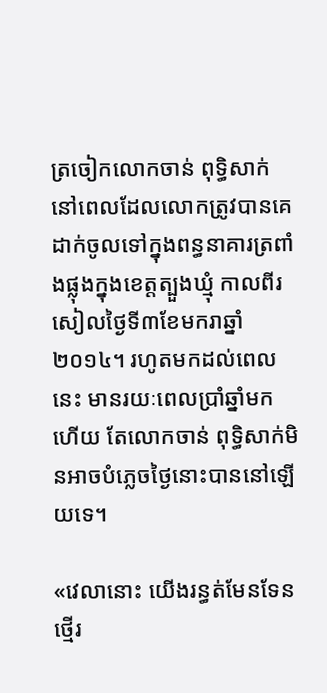ត្រចៀកលោកចាន់ ពុទ្ធិសាក់ នៅពេលដែលលោកត្រូវបានគេដាក់ចូលទៅក្នុងពន្ធនាគារត្រពាំងផ្លុងក្នុងខេត្តត្បួងឃ្មុំ កាលពីរសៀលថ្ងៃទី៣ខែមករាឆ្នាំ២០១៤។ រហូតមកដល់ពេលនេះ មានរយៈពេលប្រាំឆ្នាំមកហើយ តែលោកចាន់ ពុទ្ធិសាក់មិនអាចបំភ្លេចថ្ងៃនោះបាននៅឡើយទេ។

«វេលានោះ យើងរន្ធត់មែនទែន ថ្មើរ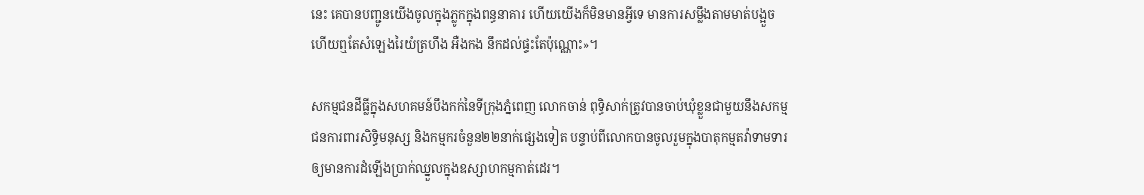នេះ គេបានបញ្ជូនយើងចូលក្នុងភ្លូកក្នុងពន្ធនាគារ ហើយយើងក៏មិនមានអ្វីទេ មានការសម្លឹងតាមមាត់បង្អួច ហើយឮតែសំឡេងរៃយំត្រហឹង អឺងកង នឹកដល់ផ្ទះតែប៉ុណ្ណោះ»។

សកម្មជនដីធ្លីក្នុងសហគមន៍បឹងកក់នៃទីក្រុងភ្នំពេញ លោកចាន់ ពុទិ្ធសាក់ត្រូវបានចាប់ឃុំខ្លួនជាមួយនឹងសកម្មជនការពារសិទ្ធិមនុស្ស និងកម្មករចំនួន២២នាក់ផ្សេងទៀត បន្ទាប់ពីលោកបានចូលរួមក្នុងបាតុកម្មតវ៉ាទាមទារឲ្យមានការដំឡើងប្រាក់ឈ្នួលក្នុងឧស្សាហកម្មកាត់ដេរ។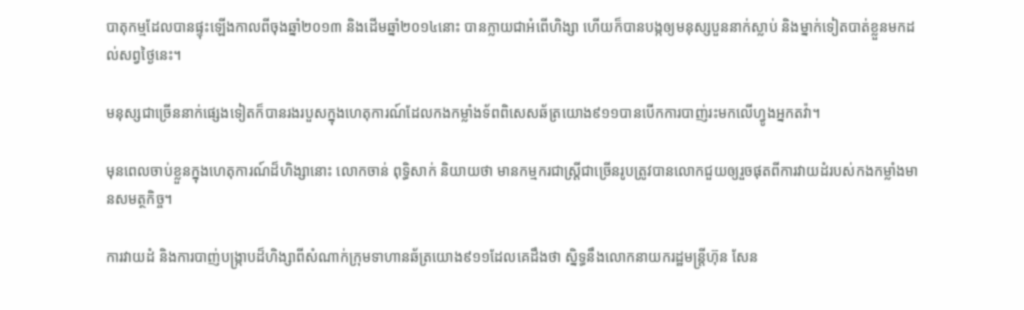បាតុកម្មដែលបានផ្ទុះឡើងកាលពីចុងឆ្នាំ២០១៣ និងដើមឆ្នាំ២០១៤នោះ បានក្លាយជាអំពើហិង្សា ហើយក៏បានបង្កឲ្យមនុស្សបួននាក់ស្លាប់ និងម្នាក់ទៀតបាត់ខ្លួនមកដល់សព្វថ្ងៃនេះ។

មនុស្សជាច្រើននាក់ផ្សេងទៀតក៏បានរងរបួសក្នុងហេតុការណ៍ដែលកងកម្លាំងទ័ពពិសេសឆ័ត្រយោង៩១១បានបើកការបាញ់រះមកលើហ្វូងអ្នកតវ៉ា។

មុនពេលចាប់ខ្លួនក្នុងហេតុការណ៍ដ៏ហិង្សានោះ លោកចាន់ ពុទ្ធិសាក់ និយាយថា មានកម្មករជាស្ត្រីជាច្រើនរូបត្រូវបានលោកជួយឲ្យរួចផុតពីការវាយដំរបស់កងកម្លាំងមានសមត្ថកិច្ច។

ការវាយដំ និងការបាញ់បង្រ្កាបដ៏ហិង្សាពីសំណាក់ក្រុមទាហានឆ័ត្រយោង៩១១ដែលគេដឹងថា ស្និទ្ធនឹងលោកនាយករដ្ឋមន្ត្រីហ៊ុន សែន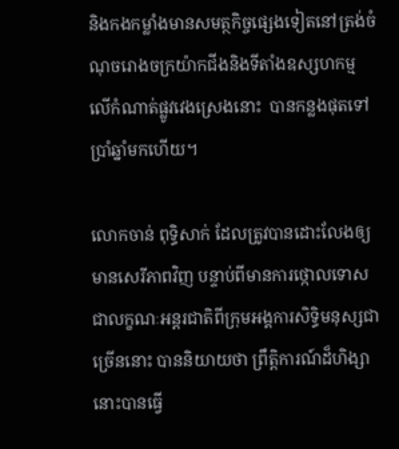និងកងកម្លាំងមានសមត្ថកិច្ចផ្សេងទៀតនៅត្រង់ចំណុចរោងចក្រយ៉ាកជីងនិងទីតាំងឧស្សហកម្ម លើកំណាត់ផ្លូវវេងស្រេងនោះ  បានកន្លងផុតទៅប្រាំឆ្នាំមកហើយ។

លោកចាន់ ពុទ្ធិសាក់ ដែលត្រូវបានដោះលែងឲ្យមានសេរីភាពវិញ បន្ទាប់ពីមានការថ្កោលទោសជាលក្ខណៈអន្តរជាតិពីក្រុមអង្គការសិទ្ធិមនុស្សជាច្រើននោះ បាននិយាយថា ព្រឹត្តិការណ៍ដ៏ហិង្សានោះបានធ្វើ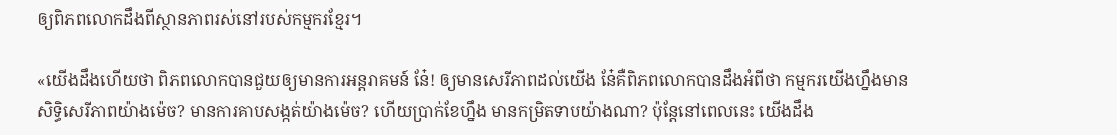ឲ្យពិភពលោកដឹងពីស្ថានភាពរស់នៅរបស់កម្មករខ្មែរ។

«យើងដឹងហើយថា ពិភពលោកបានជួយឲ្យមានការអន្តរាគមន៍ នែ៎! ឲ្យមានសេរីភាពដល់យើង នែ៎គឺពិភពលោកបានដឹងអំពីថា កម្មករយើងហ្នឹងមានសិទ្ធិសេរីភាពយ៉ាងម៉េច? មានការគាបសង្កត់យ៉ាងម៉េច? ហើយប្រាក់ខែហ្នឹង មានកម្រិតទាបយ៉ាងណា? ប៉ុន្តែនៅពេលនេះ យើងដឹង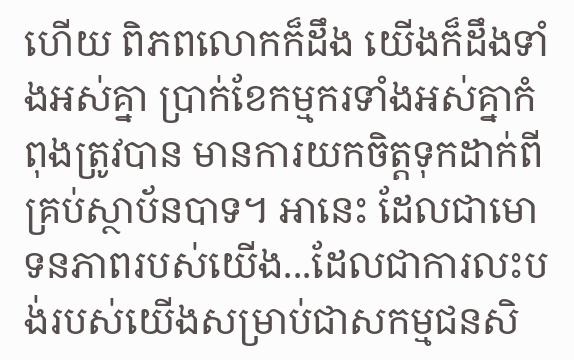ហើយ ពិភពលោកក៏ដឹង យើងក៏ដឹងទាំងអស់គ្នា ប្រាក់ខែកម្មករទាំងអស់គ្នាកំពុងត្រូវបាន មានការយកចិត្តទុកដាក់ពីគ្រប់ស្ថាប័នបាទ។ អានេះ ដែលជាមោទនភាពរបស់យើង...ដែលជាការលះបង់របស់យើងសម្រាប់ជាសកម្មជនសិ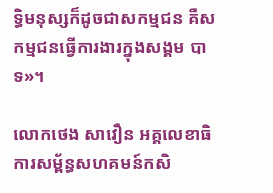ទ្ធិមនុស្សក៏ដូចជាសកម្មជន គឺសកម្មជនធ្វើការងារក្នុងសង្គម បាទ»។

លោកថេង សាវឿន អគ្គលេខាធិការសម្ព័ន្ធសហគមន៍កសិ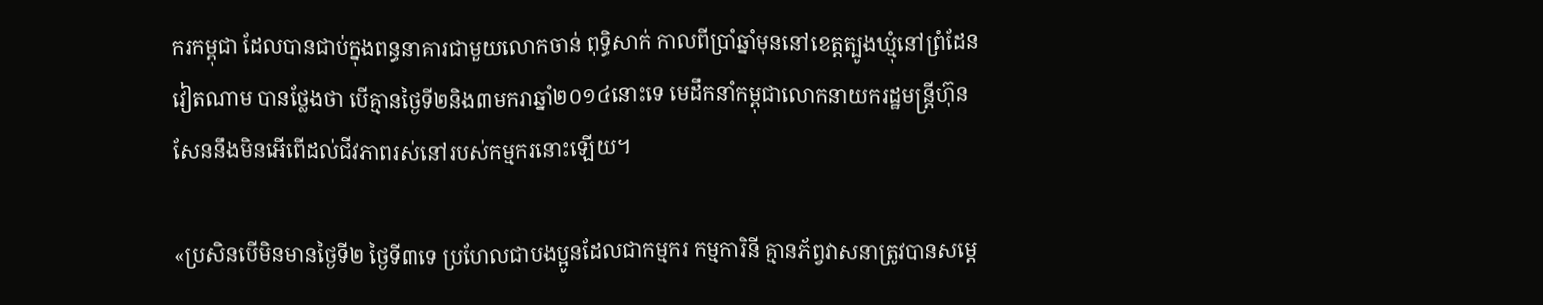ករកម្ពុជា ដែលបានជាប់ក្នុងពន្ធនាគារជាមួយលោកចាន់ ពុទ្ធិសាក់ កាលពីប្រាំឆ្នាំមុននៅខេត្តត្បូងឃ្មុំនៅព្រំដែនវៀតណាម បានថ្លែងថា បើគ្មានថ្ងៃទី២និង៣មករាឆ្នាំ២០១៤នោះទេ មេដឹកនាំកម្ពុជាលោកនាយករដ្ឋមន្ត្រីហ៊ុន សែននឹងមិនអើពើដល់ជីវភាពរស់នៅរបស់កម្មករនោះឡើយ។

«ប្រសិនបើមិនមានថ្ងៃទី២ ថ្ងៃទី៣ទេ ប្រហែលជាបងប្អូនដែលជាកម្មករ កម្មការិនី គ្មានភ័ព្វវាសនាត្រូវបានសម្តេ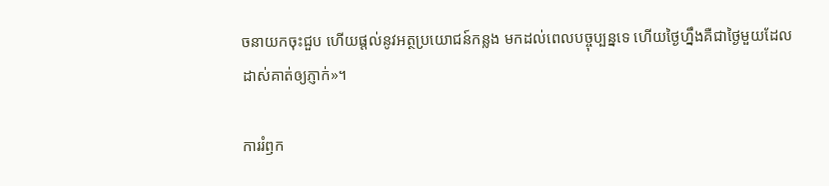ចនាយកចុះជួប ហើយផ្តល់នូវអត្ថប្រយោជន៍កន្លង មកដល់ពេលបច្ចុប្បន្នទេ ហើយថ្ងៃហ្នឹងគឺជាថ្ងៃមួយដែលដាស់គាត់ឲ្យភ្ញាក់»។

ការរំឭក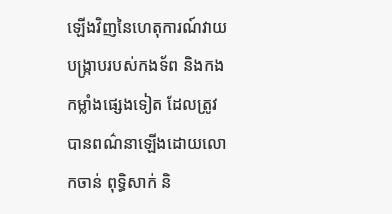ឡើងវិញនៃហេតុការណ៍វាយបង្ក្រាបរបស់កងទ័ព និងកងកម្លាំងផ្សេងទៀត ដែលត្រូវបានពណ៌នាឡើងដោយលោកចាន់ ពុទ្ធិសាក់ និ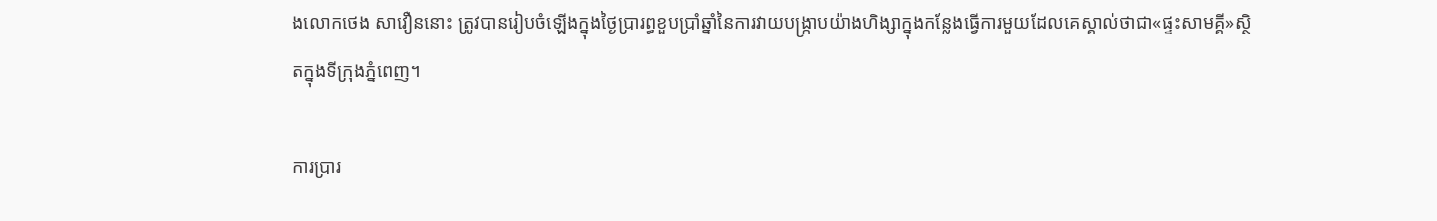ងលោកថេង សាវឿននោះ ត្រូវបានរៀបចំឡើងក្នុងថ្ងៃប្រារព្ធខួបប្រាំឆ្នាំនៃការវាយបង្ក្រាបយ៉ាងហិង្សាក្នុងកន្លែងធ្វើការមួយដែលគេស្គាល់ថាជា«ផ្ទះសាមគ្គី»ស្ថិតក្នុងទីក្រុងភ្នំពេញ។

ការប្រារ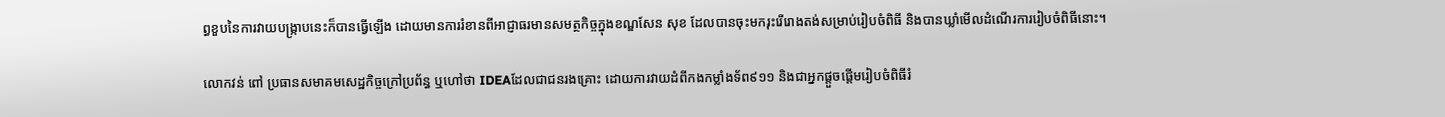ព្ធខួបនៃការវាយបង្រ្កាបនេះក៏បានធ្វើឡើង ដោយមានការរំខានពីអាជ្ញាធរមានសមត្ថកិច្ចក្នុងខណ្ឌសែន សុខ ដែលបានចុះមករុះរើរោងតង់សម្រាប់រៀបចំពិធី និងបានឃ្លាំមើលដំណើរការរៀបចំពិធីនោះ។

លោកវន់ ពៅ ប្រធានសមាគមសេដ្ឋកិច្ចក្រៅប្រព័ន្ធ ឬហៅថា IDEAដែលជាជនរងគ្រោះ ដោយការវាយដំពីកងកម្លាំងទ័ព៩១១ និងជាអ្នកផ្តួចផ្តើមរៀបចំពិធីរំ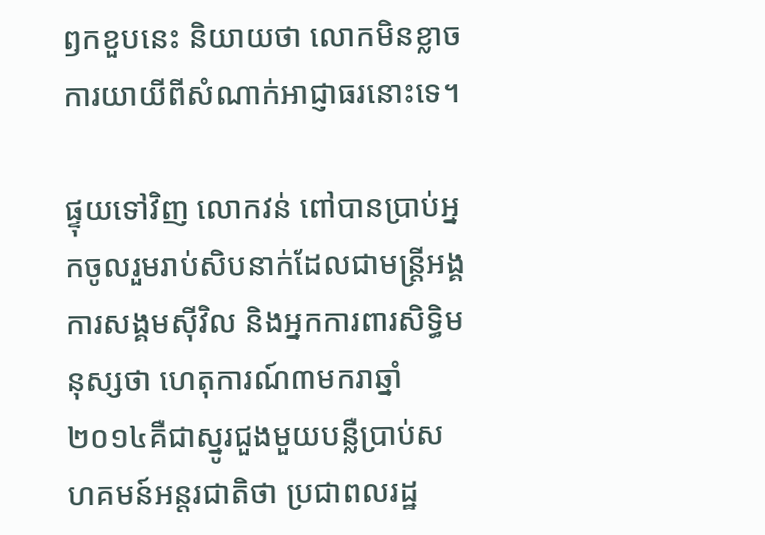ឭកខួបនេះ និយាយថា លោកមិនខ្លាចការយាយីពីសំណាក់អាជ្ញាធរនោះទេ។

ផ្ទុយទៅវិញ លោកវន់ ពៅបានប្រាប់អ្នកចូលរួមរាប់សិបនាក់ដែលជាមន្ត្រីអង្គការសង្គមស៊ីវិល និងអ្នកការពារសិទ្ធិមនុស្សថា ហេតុការណ៍៣មករាឆ្នាំ២០១៤គឺជាស្នូរជួងមួយបន្លឺប្រាប់សហគមន៍អន្តរជាតិថា ប្រជាពលរដ្ឋ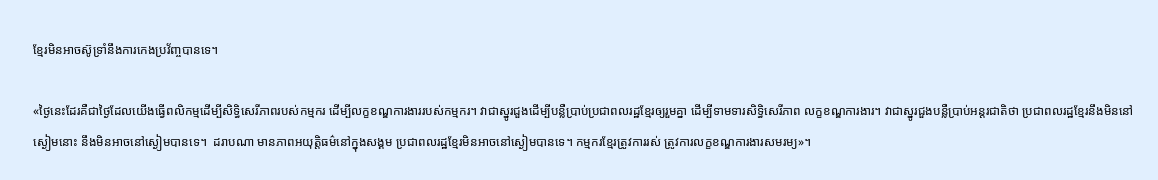ខ្មែរមិនអាចស៊ូទ្រាំនឹងការកេងប្រវ័ញ្ចបានទេ។

«ថ្ងៃនេះដែរគឺជាថ្ងៃដែលយើងធ្វើពលិកម្មដើម្បីសិទ្ធិសេរីភាពរបស់កម្មករ ដើម្បីលក្ខខណ្ឌការងាររបស់កម្មករ។ វាជាស្នូរជួងដើម្បីបន្លឺប្រាប់ប្រជាពលរដ្ឋខ្មែរឲ្យរួមគ្នា ដើម្បីទាមទារសិទ្ធិសេរីភាព លក្ខខណ្ឌការងារ។ វាជាស្នូរជួងបន្លឺប្រាប់អន្តរជាតិថា ប្រជាពលរដ្ឋខ្មែរនឹងមិននៅស្ងៀមនោះ នឹងមិនអាចនៅស្ងៀមបានទេ។  ដរាបណា មានភាពអយុត្តិធម៌នៅក្នុងសង្គម ប្រជាពលរដ្ឋខ្មែរមិនអាចនៅស្ងៀមបានទេ។ កម្មករខ្មែរត្រូវការរស់ ត្រូវការលក្ខខណ្ឌការងារសមរម្យ»។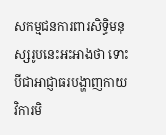សកម្មជនការពារសិទ្ធិមនុស្សរូបនេះអះអាងថា ទោះបីជាអាជ្ញាធរបង្ហាញកាយវិការមិ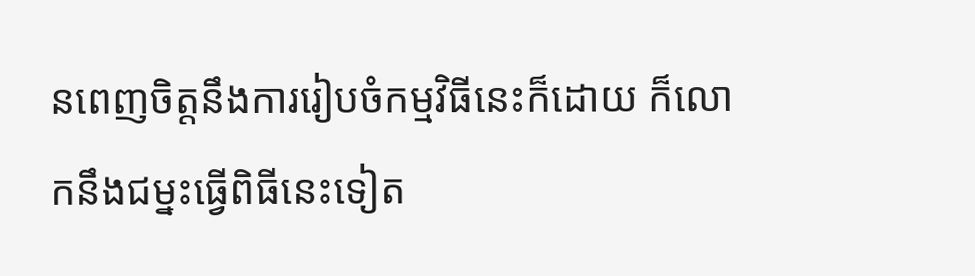នពេញចិត្តនឹងការរៀបចំកម្មវិធីនេះក៏ដោយ ក៏លោកនឹងជម្នះធ្វើពិធីនេះទៀត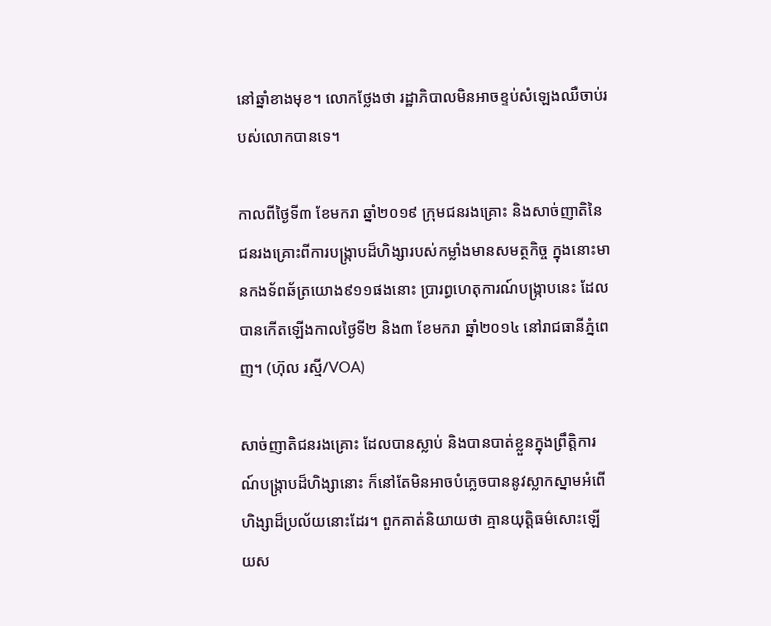នៅឆ្នាំខាងមុខ។ លោកថ្លែងថា រដ្ឋាភិបាលមិនអាចខ្ទប់សំឡេងឈឺចាប់របស់លោកបានទេ។

កាលពីថ្ងៃទី៣ ខែមករា ឆ្នាំ២០១៩ ក្រុមជនរងគ្រោះ និងសាច់ញាតិនៃជនរងគ្រោះពីការបង្ក្រាបដ៏ហិង្សារបស់កម្លាំងមានសមត្ថកិច្ច ក្នុងនោះមានកងទ័ពឆ័ត្រយោង៩១១ផងនោះ ប្រារព្ធហេតុការណ៍បង្ក្រាបនេះ ដែលបានកើតឡើងកាលថ្ងៃទី២ និង៣ ខែមករា ឆ្នាំ២០១៤ នៅរាជធានីភ្នំពេញ។ (ហ៊ុល រស្មី/VOA)

សាច់ញាតិជនរងគ្រោះ ដែលបានស្លាប់ និងបានបាត់ខ្លួនក្នុងព្រឹត្តិការណ៍បង្រ្កាបដ៏ហិង្សានោះ ក៏នៅតែមិនអាចបំភ្លេចបាននូវស្លាកស្នាមអំពើហិង្សាដ៏ប្រល័យនោះដែរ។ ពួកគាត់និយាយថា គ្មានយុត្តិធម៌សោះឡើយស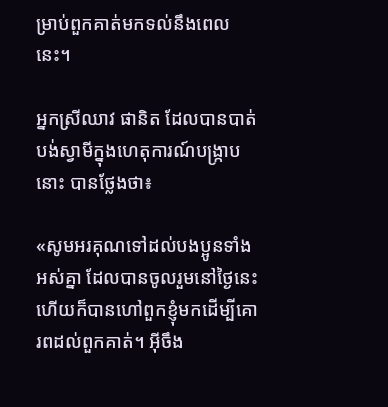ម្រាប់ពួកគាត់មកទល់នឹងពេលនេះ។

អ្នកស្រីឈាវ ផានិត ដែលបានបាត់បង់ស្វាមីក្នុងហេតុការណ៍បង្រ្កាបនោះ បានថ្លែងថា៖

«សូមអរគុណទៅដល់បងប្អូនទាំងអស់គ្នា ដែលបានចូលរួមនៅថ្ងៃនេះ ហើយក៏បានហៅពួកខ្ញុំមកដើម្បីគោរពដល់ពួកគាត់។ អ៊ីចឹង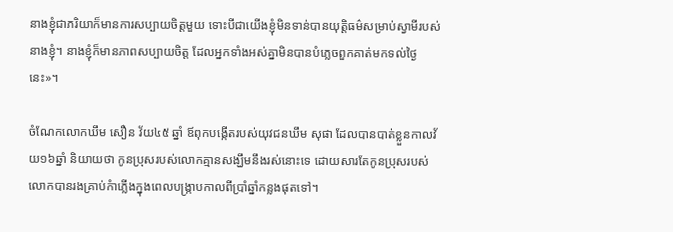នាងខ្ញុំជាភរិយាក៏មានការសប្បាយចិត្តមួយ ទោះបីជាយើងខ្ញុំមិនទាន់បានយុត្តិធម៌សម្រាប់ស្វាមីរបស់នាងខ្ញុំ។ នាងខ្ញុំក៏មានភាពសប្បាយចិត្ត ដែលអ្នកទាំងអស់គ្នាមិនបានបំភ្លេចពួកគាត់មកទល់ថ្ងៃនេះ»។

ចំណែកលោកឃឹម សឿន វ័យ៤៥ ឆ្នាំ ឪពុកបង្កើតរបស់យុវជនឃឹម សុផា ដែលបានបាត់ខ្លួនកាលវ័យ១៦ឆ្នាំ និយាយថា កូនប្រុសរបស់លោកគ្មានសង្ឃឹមនឹងរស់នោះទេ ដោយសារតែកូនប្រុសរបស់លោកបានរងគ្រាប់កំាភ្លើងក្នុងពេលបង្ក្រាបកាលពីប្រាំឆ្នាំកន្លងផុតទៅ។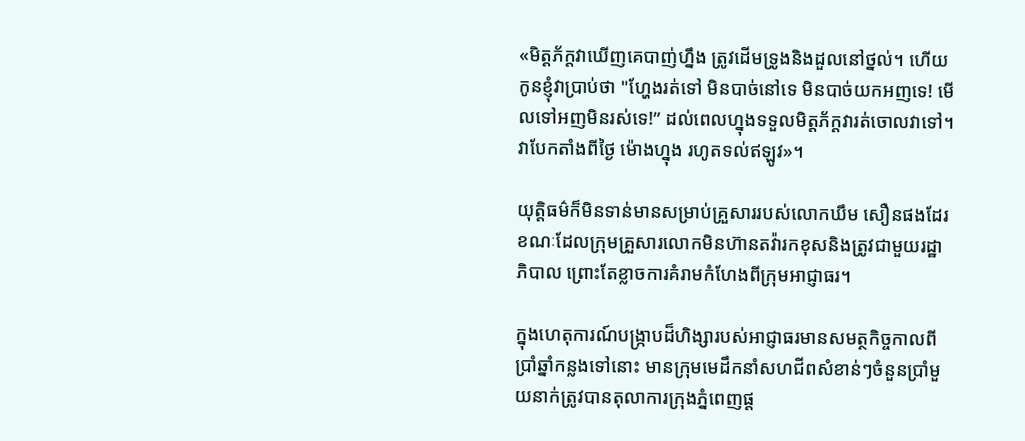«មិត្តភ័ក្តវាឃើញគេបាញ់ហ្នឹង ត្រូវដើមទ្រូងនិងដួលនៅថ្នល់។ ហើយកូនខ្ញុំវាប្រាប់ថា "ហ្ហែងរត់ទៅ មិនបាច់នៅទេ មិនបាច់យកអញទេ! មើលទៅអញមិនរស់ទេ!” ដល់ពេលហ្នុងទទួលមិត្តភ័ក្តវារត់ចោលវាទៅ។ វាបែកតាំងពីថ្ងៃ ម៉ោងហ្នុង រហូតទល់ឥឡូវ»។

យុត្តិធម៌ក៏មិនទាន់មានសម្រាប់គ្រួសាររបស់លោកឃឹម សឿនផងដែរ ខណៈដែលក្រុមគ្រួសារលោកមិនហ៊ានតវ៉ារកខុសនិងត្រូវជាមួយរដ្ឋាភិបាល ព្រោះតែខ្លាចការគំរាមកំហែងពីក្រុមអាជ្ញាធរ។

ក្នុងហេតុការណ៍បង្រ្កាបដ៏ហិង្សារបស់អាជ្ញាធរមានសមត្ថកិច្ចកាលពីប្រាំឆ្នាំកន្លងទៅនោះ មានក្រុមមេដឹកនាំសហជីពសំខាន់ៗចំនួនប្រាំមួយនាក់ត្រូវបានតុលាការក្រុងភ្នំពេញផ្ត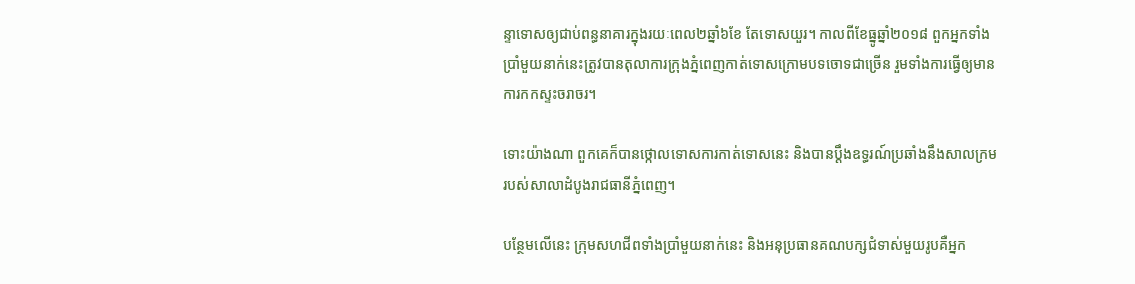ន្ទាទោសឲ្យជាប់ពន្ធនាគារក្នុងរយៈពេល២ឆ្នាំ៦ខែ តែទោសយួរ។ កាលពីខែធ្នូឆ្នាំ២០១៨ ពួកអ្នកទាំងប្រាំមួយនាក់នេះត្រូវបានតុលាការក្រុងភ្នំពេញកាត់ទោសក្រោមបទចោទជាច្រើន រួមទាំងការធ្វើឲ្យមានការកកស្ទះចរាចរ។

ទោះយ៉ាងណា ពួកគេក៏បានថ្កោលទោសការកាត់ទោសនេះ និងបានប្តឹងឧទ្ធរណ៍ប្រឆាំងនឹងសាលក្រមរបស់សាលាដំបូងរាជធានីភ្នំពេញ។

បន្ថែមលើនេះ ក្រុមសហជីពទាំងប្រាំមួយនាក់នេះ និងអនុប្រធានគណបក្សជំទាស់មួយរូបគឺអ្នក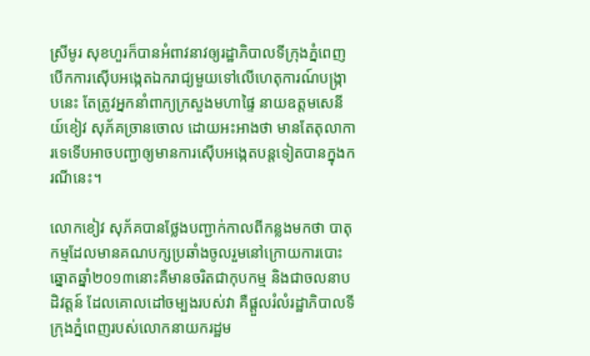ស្រីមូរ សុខហួរក៏បានអំពាវនាវឲ្យរដ្ឋាភិបាលទីក្រុងភ្នំពេញបើកការស៊ើបអង្កេតឯករាជ្យមួយទៅលើហេតុការណ៍បង្ក្រាបនេះ តែត្រូវអ្នកនាំពាក្យក្រសួងមហាផ្ទៃ នាយឧត្តមសេនីយ៍ខៀវ សុភ័គច្រានចោល ដោយអះអាងថា មានតែតុលាការទេទើបអាចបញ្ជាឲ្យមានការស៊ើបអង្កេតបន្តទៀតបានក្នុងករណីនេះ។

លោកខៀវ សុភ័គបានថ្លែងបញ្ជាក់កាលពីកន្លងមកថា បាតុកម្មដែលមានគណបក្សប្រឆាំងចូលរួមនៅក្រោយការបោះឆ្នោតឆ្នាំ២០១៣នោះគឺមានចរិតជាកុបកម្ម និងជាចលនាបដិវត្តន៍ ដែលគោលដៅចម្បងរបស់វា គឺផ្តួលរំលំរដ្ឋាភិបាលទីក្រុងភ្នំពេញរបស់លោកនាយករដ្ឋម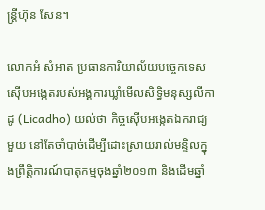ន្ត្រីហ៊ុន សែន។

លោកអំ សំអាត ប្រធានការិយាល័យបច្ចេកទេសស៊ើបអង្កេតរបស់អង្គការឃ្លាំមើលសិទ្ធិមនុស្សលីកាដូ (Licadho) យល់ថា កិច្ចស៊ើបអង្កេតឯករាជ្យមួយ នៅតែចាំបាច់ដើម្បីដោះស្រាយរាល់មន្ទិលក្នុងព្រឹត្តិការណ៍បាតុកម្មចុងឆ្នាំ២០១៣ និងដើមឆ្នាំ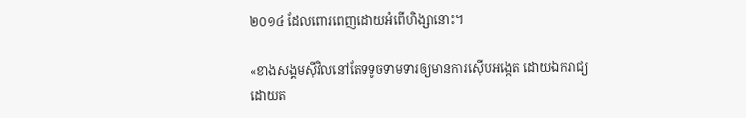២០១៤ ដែលពោរពេញដោយអំពើហិង្សានោះ។

«ខាងសង្គមស៊ីវិលនៅតែទទូចទាមទារឲ្យមានការស៊ើបអង្កេត ដោយឯករាជ្យដោយត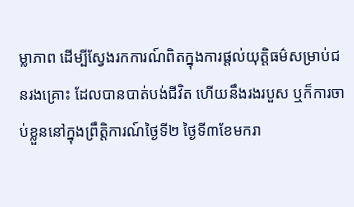ម្លាភាព ដើម្បីស្វែងរកការណ៍ពិតក្នុងការផ្តល់យុត្តិធម៌សម្រាប់ជនរងគ្រោះ ដែលបានបាត់បង់ជីវិត ហើយនឹងរងរបួស ឬក៏ការចាប់ខ្លួននៅក្នុងព្រឹត្តិការណ៍ថ្ងៃទី២ ថ្ងៃទី៣ខែមករា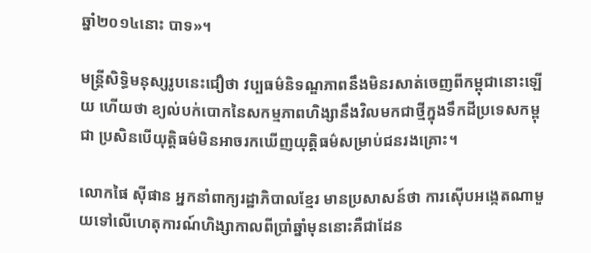ឆ្នាំ២០១៤នោះ បាទ»។

មន្ត្រីសិទ្ធិមនុស្សរូបនេះជឿថា វប្បធម៌និទណ្ឌភាពនឹងមិនរសាត់ចេញពីកម្ពុជានោះឡើយ ហើយថា ខ្យល់បក់បោកនៃសកម្មភាពហិង្សានឹងវិលមកជាថ្មីក្នុងទឹកដីប្រទេសកម្ពុជា ប្រសិនបើយុត្តិធម៌មិនអាចរកឃើញយុត្តិធម៌សម្រាប់ជនរងគ្រោះ។

លោកផៃ ស៊ីផាន អ្នកនាំពាក្យរដ្ឋាភិបាលខ្មែរ មានប្រសាសន៍ថា ការស៊ើបអង្កេតណាមួយទៅលើហេតុការណ៍ហិង្សាកាលពីប្រាំឆ្នាំមុននោះគឺជាដែន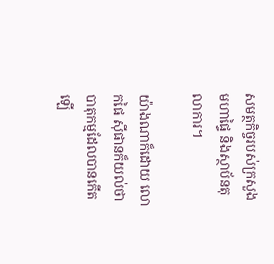សមត្ថកិច្ចរបស់ក្រសួងមហាផ្ទៃ និងស្ថាប័នតុលាការ។

យ៉ាងណាក៏ដោយ លោកផៃ ស៊ីផានក៏យល់ថា បាតុកម្មដែលបានកើតឡើ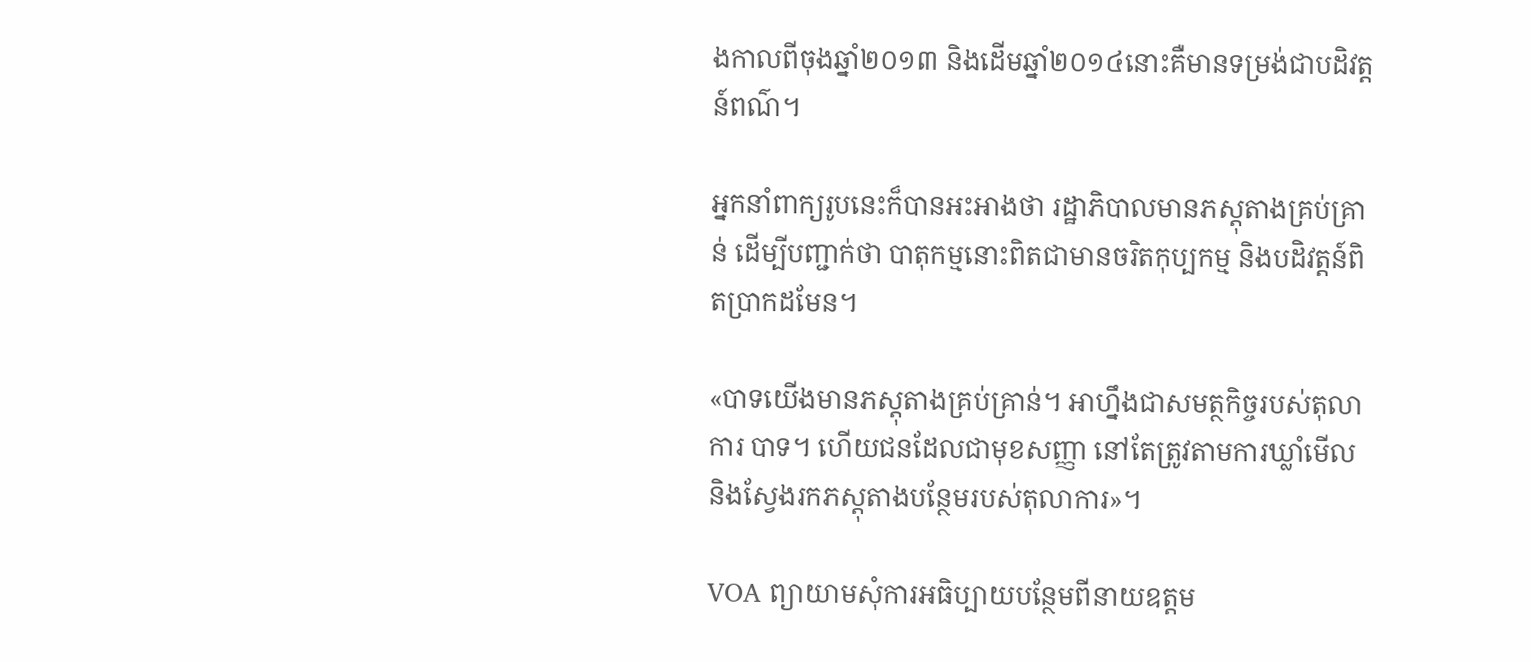ងកាលពីចុងឆ្នាំ២០១៣ និងដើមឆ្នាំ២០១៤នោះគឺមានទម្រង់ជាបដិវត្តន៍ពណ៌។

អ្នកនាំពាក្យរូបនេះក៏បានអះអាងថា រដ្ឋាភិបាលមានភស្តុតាងគ្រប់គ្រាន់ ដើម្បីបញ្ជាក់ថា បាតុកម្មនោះពិតជាមានចរិតកុប្បកម្ម និងបដិវត្តន៍ពិតប្រាកដមែន។

«បាទយើងមានភស្តុតាងគ្រប់គ្រាន់។ អាហ្នឹងជាសមត្ថកិច្ចរបស់តុលាការ បាទ។ ហើយជនដែលជាមុខសញ្ញា នៅតែត្រូវតាមការឃ្លាំមើល និងស្វែងរកភស្តុតាងបន្ថែមរបស់តុលាការ»។

VOA ព្យាយាមសុំការអធិប្បាយបន្ថែមពីនាយឧត្តម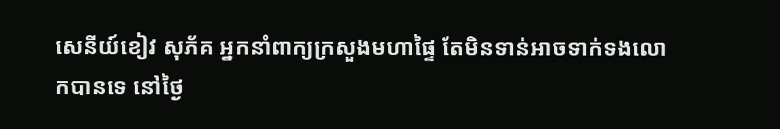សេនីយ៍ខៀវ សុភ័គ អ្នកនាំពាក្យក្រសួងមហាផ្ទៃ តែមិនទាន់អាចទាក់ទងលោកបានទេ នៅថ្ងៃ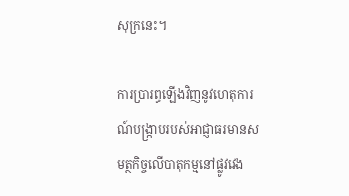សុក្រនេះ។

ការប្រារព្ធឡើងវិញនូវហេតុការណ៍បង្រ្កាបរបស់អាជ្ញាធរមានសមត្ថកិច្ចលើបាតុកម្មនៅផ្លូវវេង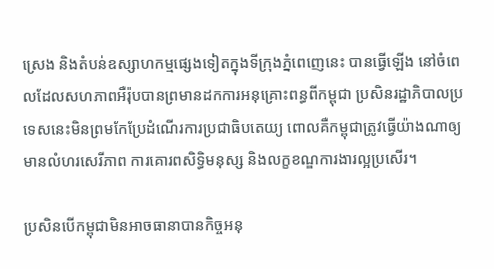ស្រេង និងតំបន់ឧស្សាហកម្មផ្សេងទៀតក្នុងទីក្រុងភ្នំពេញេនេះ បានធ្វើឡើង នៅចំពេលដែលសហភាពអឺរ៉ុបបានព្រមានដកការអនុគ្រោះពន្ធពីកម្ពុជា ប្រសិនរដ្ឋាភិបាលប្រទេសនេះមិនព្រមកែប្រែដំណើរការប្រជាធិបតេយ្យ ពោលគឺកម្ពុជាត្រូវធ្វើយ៉ាងណាឲ្យមានលំហរសេរីភាព ការគោរពសិទ្ធិមនុស្ស និងលក្ខខណ្ឌការងារល្អប្រសើរ។

ប្រសិនបើកម្ពុជាមិនអាចធានាបានកិច្ចអនុ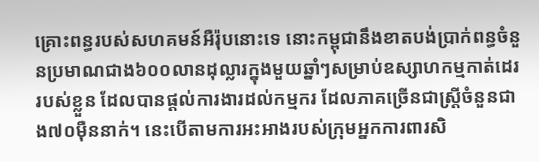គ្រោះពន្ធរបស់សហគមន៍អឺរ៉ុបនោះទេ នោះកម្ពុជានឹងខាតបង់ប្រាក់ពន្ធចំនួនប្រមាណជាង៦០០លានដុល្លារក្នុងមួយឆ្នាំៗសម្រាប់ឧស្សាហកម្មកាត់ដេររបស់ខ្លួន ដែលបានផ្តល់ការងារដល់កម្មករ ដែលភាគច្រើនជាស្រ្តីចំនួនជាង៧០ម៉ឺននាក់។ នេះបើតាមការអះអាងរបស់ក្រុមអ្នកការពារសិ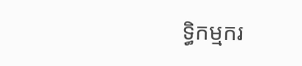ទ្ធិកម្មករ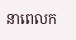នាពេលក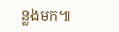ន្លងមក៕